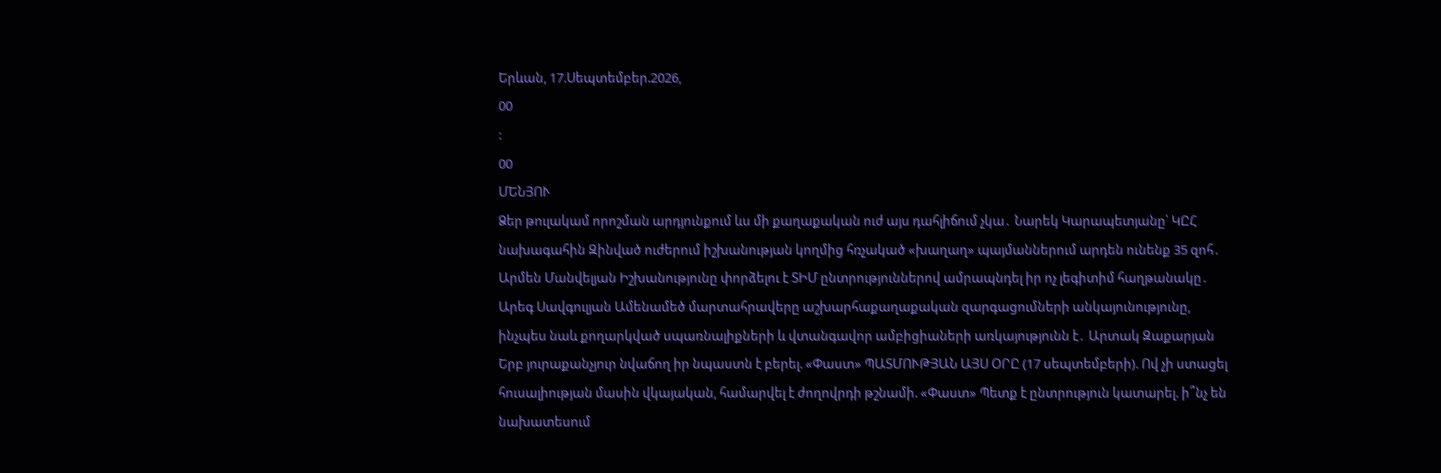Երևան, 17.Սեպտեմբեր.2026,
00
:
00
ՄԵՆՅՈՒ
Ձեր թուլակամ որոշման արդյունքում ևս մի քաղաքական ուժ այս դահլիճում չկա․ Նարեկ Կարապետյանը՝ ԿԸՀ նախագահին Զինված ուժերում իշխանության կողմից հռչակած «խաղաղ» պայմաններում արդեն ունենք 35 զոհ․ Արմեն Մանվելյան Իշխանությունը փորձելու է ՏԻՄ ընտրություններով ամրապնդել իր ոչ լեգիտիմ հաղթանակը․ Արեգ Սավգուլյան Ամենամեծ մարտահրավերը աշխարհաքաղաքական զարգացումների անկայունությունը, ինչպես նաև քողարկված սպառնալիքների և վտանգավոր ամբիցիաների առկայությունն է․ Արտակ Զաքարյան Երբ յուրաքանչյուր նվաճող իր նպաստն է բերել. «Փաստ» ՊԱՏՄՈՒԹՅԱՆ ԱՅՍ ՕՐԸ (17 սեպտեմբերի). Ով չի ստացել հուսալիության մասին վկայական, համարվել է ժողովրդի թշնամի. «Փաստ» Պետք է ընտրություն կատարել. ի՞նչ են նախատեսում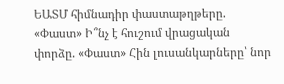ԵԱՏՄ հիմնադիր փաստաթղթերը. «Փաստ» Ի՞նչ է հուշում վրացական փորձը. «Փաստ» Հին լուսանկարները՝ նոր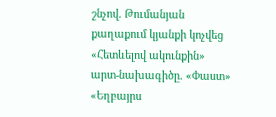շնչով. Թումանյան քաղաքում կյանքի կոչվեց «Հետևելով ակունքին» արտ-նախագիծը. «Փաստ» «Եղբայրս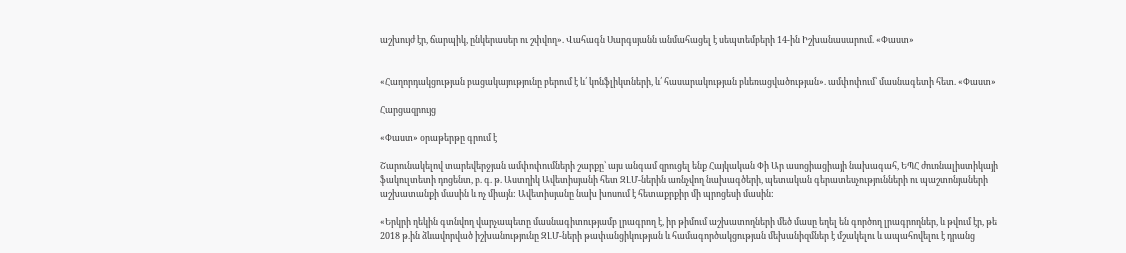աշխույժ էր, ճարպիկ, ընկերասեր ու շփվող». Վահագն Սարգսյանն անմահացել է սեպտեմբերի 14-ին Իշխանասարում. «Փաստ»


«Հաղորդակցության բացակայությունը բերում է և՛ կոնֆլիկտների, և՛ հասարակության բևեռացվածության». ամփոփում՝ մասնագետի հետ. «Փաստ»

Հարցազրույց

«Փաստ» օրաթերթը գրում է

Շարունակելով տարեվերջյան ամփոփումների շարքը՝ այս անգամ զրուցել ենք Հայկական Փի Ար ասոցիացիայի նախագահ, ԵՊՀ ժուռնալիստիկայի ֆակուլտետի դոցենտ, բ. գ. թ. Աստղիկ Ավետիսյանի հետ ԶԼՄ-ներին առնչվող նախագծերի, պետական գերատեսչությունների ու պաշտոնյաների աշխատանքի մասին և ոչ միայն: Ավետիսյանը նախ խոսում է հետաքրքիր մի պրոցեսի մասին:

«Երկրի ղեկին գտնվող վարչապետը մասնագիտությամբ լրագրող է, իր թիմում աշխատողների մեծ մասը եղել են գործող լրագրողներ, և թվում էր, թե 2018 թ.ին ձևավորված իշխանությունը ԶԼՄ-ների թափանցիկության և համագործակցության մեխանիզմներ է մշակելու և ապահովելու է դրանց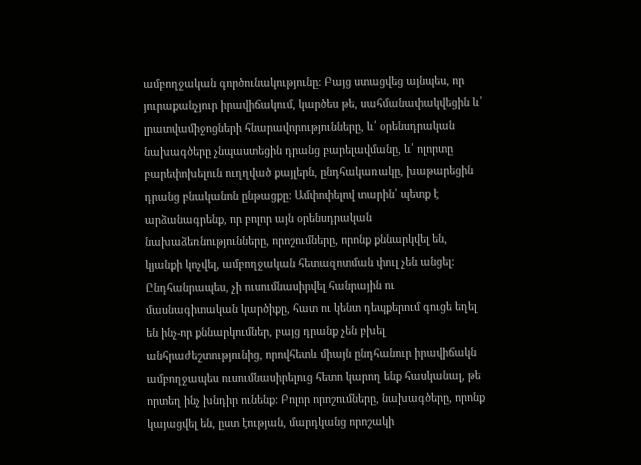ամբողջական գործունակությունը: Բայց ստացվեց այնպես, որ յուրաքանչյուր իրավիճակում, կարծես թե, սահմանափակվեցին և՛ լրատվամիջոցների հնարավորությունները, և՛ օրենսդրական նախագծերը չնպաստեցին դրանց բարելավմանը, և՛ ոլորտը բարեփոխելուն ուղղված քայլերն, ընդհակառակը, խաթարեցին դրանց բնականոն ընթացքը: Ամփոփելով տարին՝ պետք է արձանագրենք, որ բոլոր այն օրենսդրական նախաձեռնությունները, որոշումները, որոնք քննարկվել են, կյանքի կոչվել, ամբողջական հետազոտման փուլ չեն անցել: Ընդհանրապես, չի ուսումնասիրվել հանրային ու մասնագիտական կարծիքը, հատ ու կենտ դեպքերում գուցե եղել են ինչ-որ քննարկումներ, բայց դրանք չեն բխել անհրաժեշտությունից, որովհետև միայն ընդհանուր իրավիճակն ամբողջապես ուսումնասիրելուց հետո կարող ենք հասկանալ, թե որտեղ ինչ խնդիր ունենք: Բոլոր որոշումները, նախագծերը, որոնք կայացվել են, ըստ էության, մարդկանց որոշակի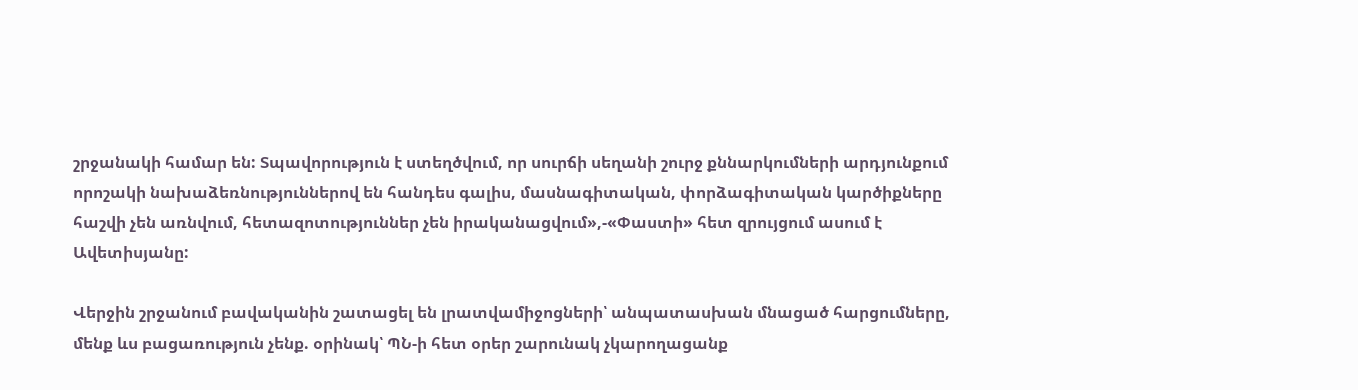շրջանակի համար են: Տպավորություն է ստեղծվում, որ սուրճի սեղանի շուրջ քննարկումների արդյունքում որոշակի նախաձեռնություններով են հանդես գալիս, մասնագիտական, փորձագիտական կարծիքները հաշվի չեն առնվում, հետազոտություններ չեն իրականացվում»,-«Փաստի» հետ զրույցում ասում է Ավետիսյանը:

Վերջին շրջանում բավականին շատացել են լրատվամիջոցների՝ անպատասխան մնացած հարցումները, մենք ևս բացառություն չենք. օրինակ՝ ՊՆ-ի հետ օրեր շարունակ չկարողացանք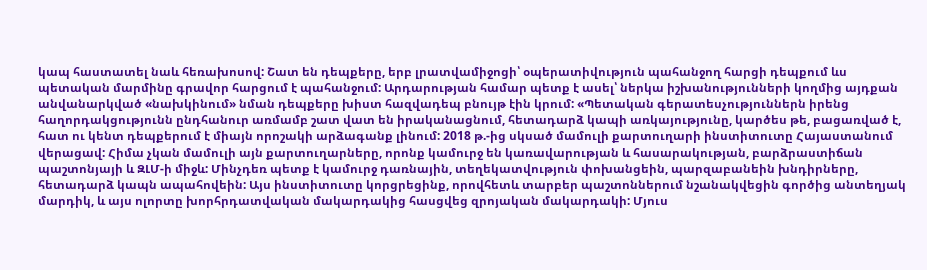կապ հաստատել նաև հեռախոսով: Շատ են դեպքերը, երբ լրատվամիջոցի՝ օպերատիվություն պահանջող հարցի դեպքում ևս պետական մարմինը գրավոր հարցում է պահանջում: Արդարության համար պետք է ասել՝ ներկա իշխանությունների կողմից այդքան անվանարկված «նախկինում» նման դեպքերը խիստ հազվադեպ բնույթ էին կրում: «Պետական գերատեսչություններն իրենց հաղորդակցությունն ընդհանուր առմամբ շատ վատ են իրականացնում, հետադարձ կապի առկայությունը, կարծես թե, բացառված է, հատ ու կենտ դեպքերում է միայն որոշակի արձագանք լինում: 2018 թ.-ից սկսած մամուլի քարտուղարի ինստիտուտը Հայաստանում վերացավ: Հիմա չկան մամուլի այն քարտուղարները, որոնք կամուրջ են կառավարության և հասարակության, բարձրաստիճան պաշտոնյայի և ԶԼՄ-ի միջև: Մինչդեռ պետք է կամուրջ դառնային, տեղեկատվություն փոխանցեին, պարզաբանեին խնդիրները, հետադարձ կապն ապահովեին: Այս ինստիտուտը կորցրեցինք, որովհետև տարբեր պաշտոններում նշանակվեցին գործից անտեղյակ մարդիկ, և այս ոլորտը խորհրդատվական մակարդակից հասցվեց զրոյական մակարդակի: Մյուս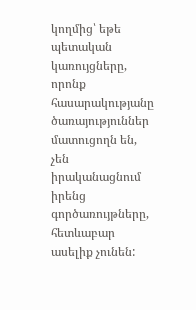կողմից՝ եթե պետական կառույցները, որոնք հասարակությանը ծառայություններ մատուցողն են, չեն իրականացնում իրենց գործառույթները, հետևաբար ասելիք չունեն: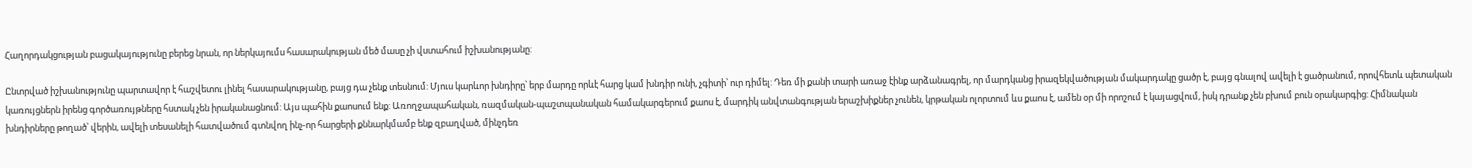Հաղորդակցության բացակայությունը բերեց նրան, որ ներկայումս հասարակության մեծ մասը չի վստահում իշխանությանը:

Ընտրված իշխանությունը պարտավոր է հաշվետու լինել հասարակությանը, բայց դա չենք տեսնում: Մյուս կարևոր խնդիրը՝ երբ մարդը որևէ հարց կամ խնդիր ունի, չգիտի՝ ուր դիմել: Դեռ մի քանի տարի առաջ էինք արձանագրել, որ մարդկանց իրազեկվածության մակարդակը ցածր է, բայց գնալով ավելի է ցածրանում, որովհետև պետական կառույցներն իրենց գործառույթները հստակ չեն իրականացնում: Այս պահին քաոսում ենք: Առողջապահական, ռազմական-պաշտպանական համակարգերում քաոս է, մարդիկ անվտանգության երաշխիքներ չունեն, կրթական ոլորտում ևս քաոս է, ամեն օր մի որոշում է կայացվում, իսկ դրանք չեն բխում բուն օրակարգից: Հիմնական խնդիրները թողած՝ վերին, ավելի տեսանելի հատվածում գտնվող ինչ-որ հարցերի քննարկմամբ ենք զբաղված, մինչդեռ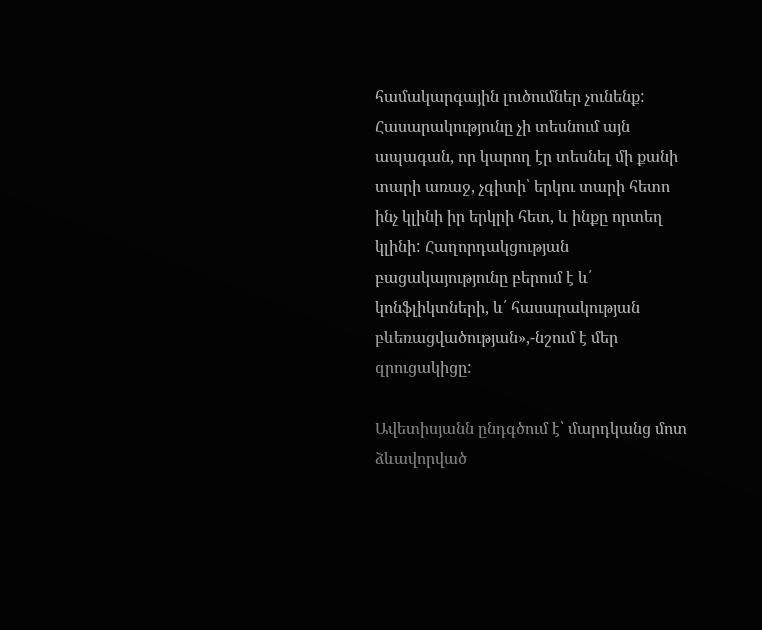համակարգային լուծումներ չունենք: Հասարակությունը չի տեսնում այն ապագան, որ կարող էր տեսնել մի քանի տարի առաջ, չգիտի՝ երկու տարի հետո ինչ կլինի իր երկրի հետ, և ինքը որտեղ կլինի: Հաղորդակցության բացակայությունը բերում է և՛ կոնֆլիկտների, և՛ հասարակության բևեռացվածության»,-նշում է մեր զրուցակիցը:

Ավետիսյանն ընդգծում է՝ մարդկանց մոտ ձևավորված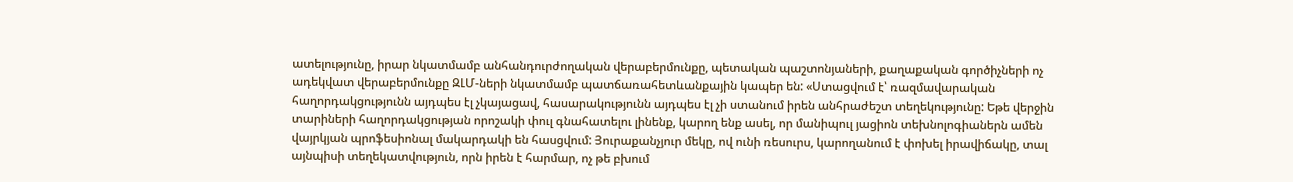ատելությունը, իրար նկատմամբ անհանդուրժողական վերաբերմունքը, պետական պաշտոնյաների, քաղաքական գործիչների ոչ ադեկվատ վերաբերմունքը ԶԼՄ-ների նկատմամբ պատճառահետևանքային կապեր են: «Ստացվում է՝ ռազմավարական հաղորդակցությունն այդպես էլ չկայացավ, հասարակությունն այդպես էլ չի ստանում իրեն անհրաժեշտ տեղեկությունը: Եթե վերջին տարիների հաղորդակցության որոշակի փուլ գնահատելու լինենք, կարող ենք ասել, որ մանիպուլ յացիոն տեխնոլոգիաներն ամեն վայրկյան պրոֆեսիոնալ մակարդակի են հասցվում: Յուրաքանչյուր մեկը, ով ունի ռեսուրս, կարողանում է փոխել իրավիճակը, տալ այնպիսի տեղեկատվություն, որն իրեն է հարմար, ոչ թե բխում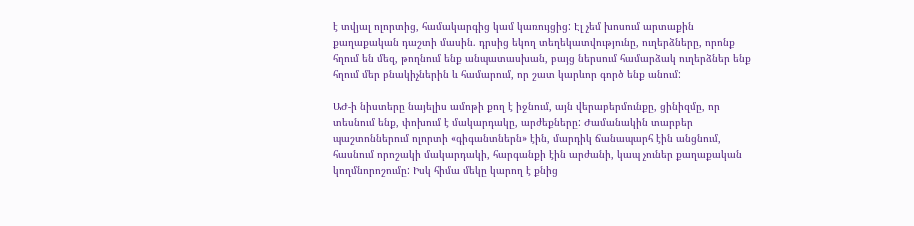է տվյալ ոլորտից, համակարգից կամ կառույցից: Էլ չեմ խոսում արտաքին քաղաքական դաշտի մասին. դրսից եկող տեղեկատվությունը, ուղերձները, որոնք հղում են մեզ, թողնում ենք անպատասխան, բայց ներսում համարձակ ուղերձներ ենք հղում մեր բնակիչներին և համարում, որ շատ կարևոր գործ ենք անում:

ԱԺ-ի նիստերը նայելիս ամոթի քող է իջնում, այն վերաբերմունքը, ցինիզմը, որ տեսնում ենք, փոխում է մակարդակը, արժեքները: Ժամանակին տարբեր պաշտոններում ոլորտի «գիգանտներն» էին, մարդիկ ճանապարհ էին անցնում, հասնում որոշակի մակարդակի, հարգանքի էին արժանի, կապ չուներ քաղաքական կողմնորոշումը: Իսկ հիմա մեկը կարող է քնից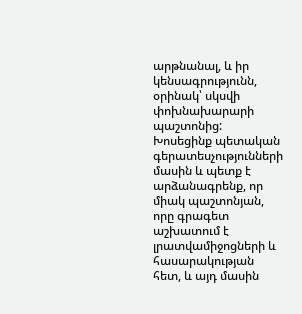արթնանալ, և իր կենսագրությունն, օրինակ՝ սկսվի փոխնախարարի պաշտոնից: Խոսեցինք պետական գերատեսչությունների մասին և պետք է արձանագրենք, որ միակ պաշտոնյան, որը գրագետ աշխատում է լրատվամիջոցների և հասարակության հետ, և այդ մասին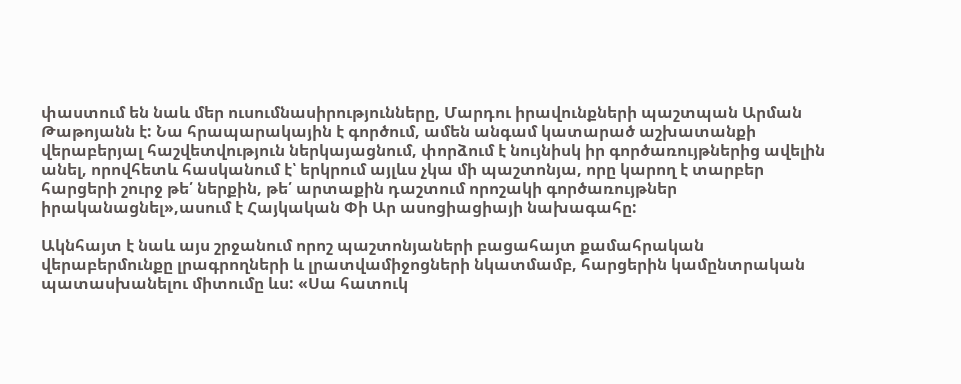փաստում են նաև մեր ուսումնասիրությունները, Մարդու իրավունքների պաշտպան Արման Թաթոյանն է: Նա հրապարակային է գործում, ամեն անգամ կատարած աշխատանքի վերաբերյալ հաշվետվություն ներկայացնում, փորձում է նույնիսկ իր գործառույթներից ավելին անել, որովհետև հասկանում է՝ երկրում այլևս չկա մի պաշտոնյա, որը կարող է տարբեր հարցերի շուրջ թե՛ ներքին, թե՛ արտաքին դաշտում որոշակի գործառույթներ իրականացնել»,ասում է Հայկական Փի Ար ասոցիացիայի նախագահը:

Ակնհայտ է նաև այս շրջանում որոշ պաշտոնյաների բացահայտ քամահրական վերաբերմունքը լրագրողների և լրատվամիջոցների նկատմամբ, հարցերին կամընտրական պատասխանելու միտումը ևս: «Սա հատուկ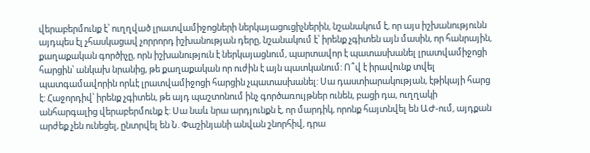վերաբերմունք է՝ ուղղված լրատվամիջոցների ներկայացուցիչներին, նշանակում է, որ այս իշխանությունն այդպես էլ չհասկացավ չորրորդ իշխանության դերը, նշանակում է՝ իրենք չգիտեն այն մասին, որ հանրային, քաղաքական գործիչը, որն իշխանություն է ներկայացնում, պարտավոր է պատասխանել լրատվամիջոցի հարցին՝ անկախ նրանից, թե քաղաքական որ ուժին է այն պատկանում: Ո՞վ է իրավունք տվել պատգամավորին որևէ լրատվամիջոցի հարցին չպատասխանել: Սա դաստիարակության, էթիկայի հարց է: Հաջորդիվ՝ իրենք չգիտեն, թե այդ պաշտոնում ինչ գործառույթներ ունեն, բացի դա, ուղղակի անհարգալից վերաբերմունք է: Սա նաև նրա արդյունքն է, որ մարդիկ, որոնք հայտնվել են ԱԺ-ում, այդքան արժեք չեն ունեցել, ընտրվել են Ն. Փաշինյանի անվան շնորհիվ, դրա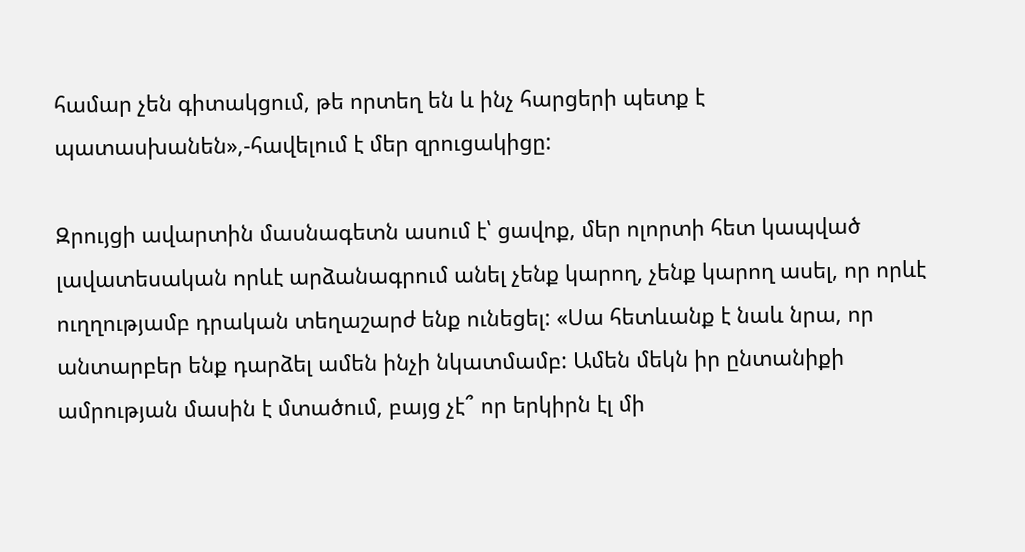համար չեն գիտակցում, թե որտեղ են և ինչ հարցերի պետք է պատասխանեն»,-հավելում է մեր զրուցակիցը:

Զրույցի ավարտին մասնագետն ասում է՝ ցավոք, մեր ոլորտի հետ կապված լավատեսական որևէ արձանագրում անել չենք կարող, չենք կարող ասել, որ որևէ ուղղությամբ դրական տեղաշարժ ենք ունեցել: «Սա հետևանք է նաև նրա, որ անտարբեր ենք դարձել ամեն ինչի նկատմամբ: Ամեն մեկն իր ընտանիքի ամրության մասին է մտածում, բայց չէ՞ որ երկիրն էլ մի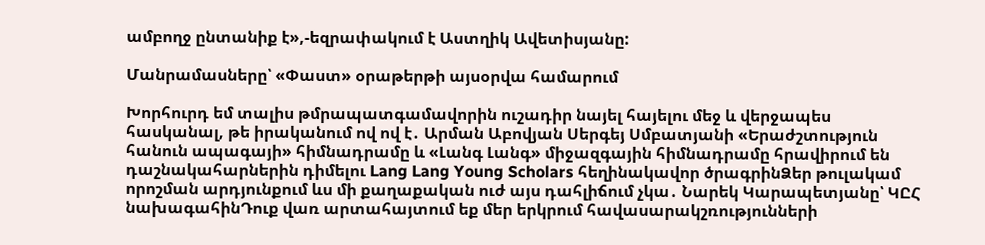ամբողջ ընտանիք է»,-եզրափակում է Աստղիկ Ավետիսյանը:

Մանրամասները՝ «Փաստ» օրաթերթի այսօրվա համարում

Խորհուրդ եմ տալիս թմրապատգամավորին ուշադիր նայել հայելու մեջ և վերջապես հասկանալ, թե իրականում ով ով է․ Արման Աբովյան Սերգեյ Սմբատյանի «Երաժշտություն հանուն ապագայի» հիմնադրամը և «Լանգ Լանգ» միջազգային հիմնադրամը հրավիրում են դաշնակահարներին դիմելու Lang Lang Young Scholars հեղինակավոր ծրագրինՁեր թուլակամ որոշման արդյունքում ևս մի քաղաքական ուժ այս դահլիճում չկա․ Նարեկ Կարապետյանը՝ ԿԸՀ նախագահինԴուք վառ արտահայտում եք մեր երկրում հավասարակշռությունների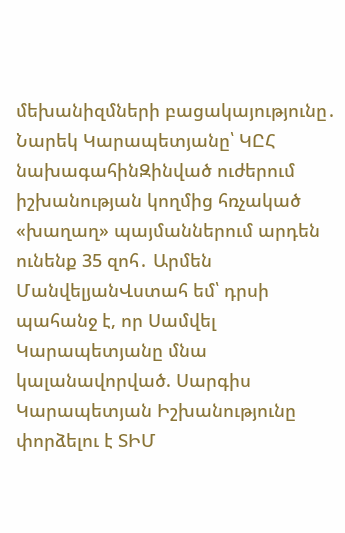մեխանիզմների բացակայությունը․ Նարեկ Կարապետյանը՝ ԿԸՀ նախագահինԶինված ուժերում իշխանության կողմից հռչակած «խաղաղ» պայմաններում արդեն ունենք 35 զոհ․ Արմեն ՄանվելյանՎստահ եմ՝ դրսի պահանջ է, որ Սամվել Կարապետյանը մնա կալանավորված. Սարգիս Կարապետյան Իշխանությունը փորձելու է ՏԻՄ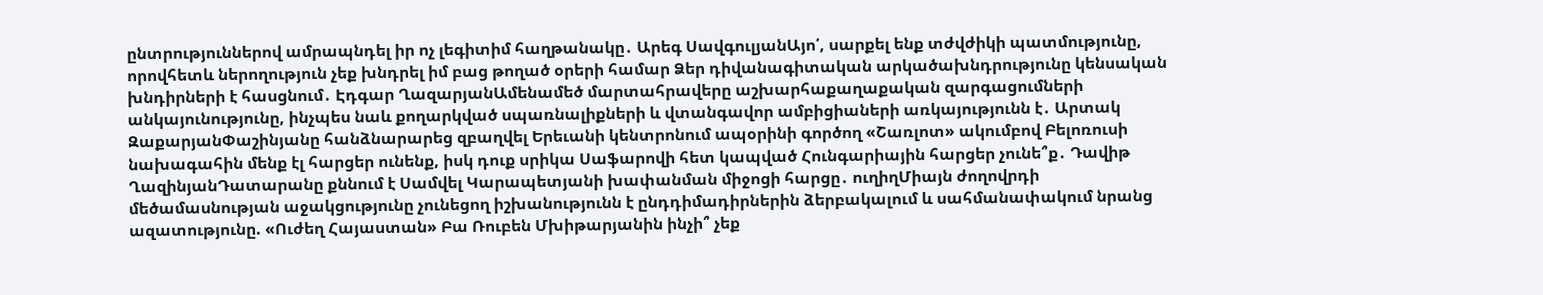ընտրություններով ամրապնդել իր ոչ լեգիտիմ հաղթանակը․ Արեգ ՍավգուլյանԱյո՛, սարքել ենք տժվժիկի պատմությունը, որովհետև ներողություն չեք խնդրել իմ բաց թողած օրերի համար Ձեր դիվանագիտական արկածախնդրությունը կենսական խնդիրների է հասցնում․ Էդգար ՂազարյանԱմենամեծ մարտահրավերը աշխարհաքաղաքական զարգացումների անկայունությունը, ինչպես նաև քողարկված սպառնալիքների և վտանգավոր ամբիցիաների առկայությունն է․ Արտակ ԶաքարյանՓաշինյանը հանձնարարեց զբաղվել Երեւանի կենտրոնում ապօրինի գործող «Շառլոտ» ակումբով Բելոռուսի նախագահին մենք էլ հարցեր ունենք, իսկ դուք սրիկա Սաֆարովի հետ կապված Հունգարիային հարցեր չունե՞ք․ Դավիթ ՂազինյանԴատարանը քննում է Սամվել Կարապետյանի խափանման միջոցի հարցը․ ուղիղՄիայն ժողովրդի մեծամասնության աջակցությունը չունեցող իշխանությունն է ընդդիմադիրներին ձերբակալում և սահմանափակում նրանց ազատությունը. «Ուժեղ Հայաստան» Բա Ռուբեն Մխիթարյանին ինչի՞ չեք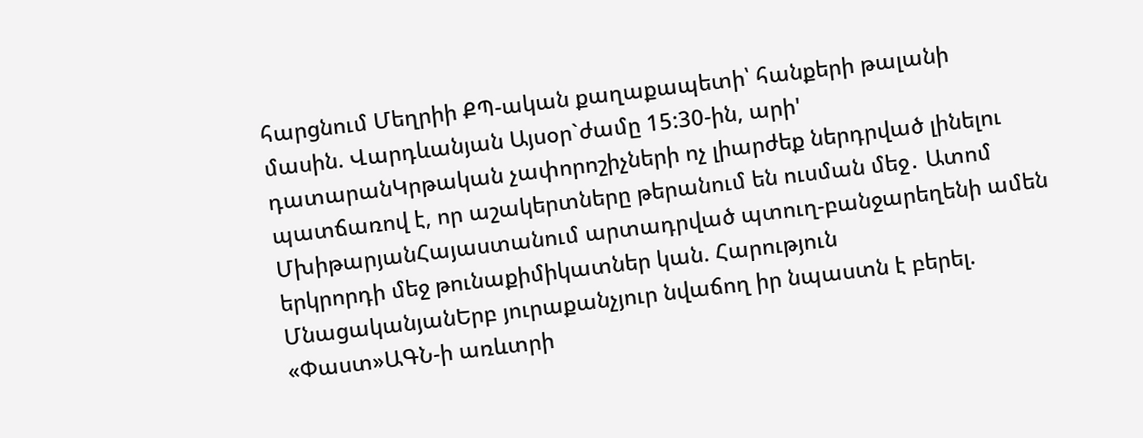հարցնում Մեղրիի ՔՊ-ական քաղաքապետի՝ հանքերի թալանի մասին. Վարդևանյան Այսօր`ժամը 15:30-ին, արի' դատարանԿրթական չափորոշիչների ոչ լիարժեք ներդրված լինելու պատճառով է, որ աշակերտները թերանում են ուսման մեջ․ Ատոմ ՄխիթարյանՀայաստանում արտադրված պտուղ-բանջարեղենի ամեն երկրորդի մեջ թունաքիմիկատներ կան. Հարություն ՄնացականյանԵրբ յուրաքանչյուր նվաճող իր նպաստն է բերել. «Փաստ»ԱԳՆ-ի առևտրի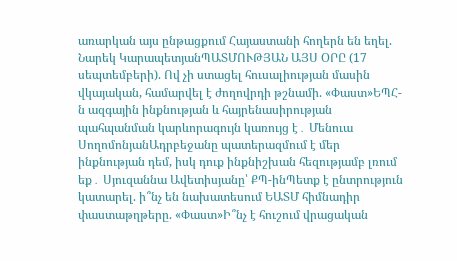առարկան այս ընթացքում Հայաստանի հողերն են եղել. Նարեկ ԿարապետյանՊԱՏՄՈՒԹՅԱՆ ԱՅՍ ՕՐԸ (17 սեպտեմբերի). Ով չի ստացել հուսալիության մասին վկայական, համարվել է ժողովրդի թշնամի. «Փաստ»ԵՊՀ-ն ազգային ինքնության և հայրենասիրության պահպանման կարևորագույն կառույց է․ Մենուա ՍողոմոնյանԱդրբեջանը պատերազմում է մեր ինքնության դեմ, իսկ դուք ինքնիշխան հեզությամբ լռում եք․ Սյուզաննա Ավետիսյանը՝ ՔՊ-ինՊետք է ընտրություն կատարել. ի՞նչ են նախատեսում ԵԱՏՄ հիմնադիր փաստաթղթերը. «Փաստ»Ի՞նչ է հուշում վրացական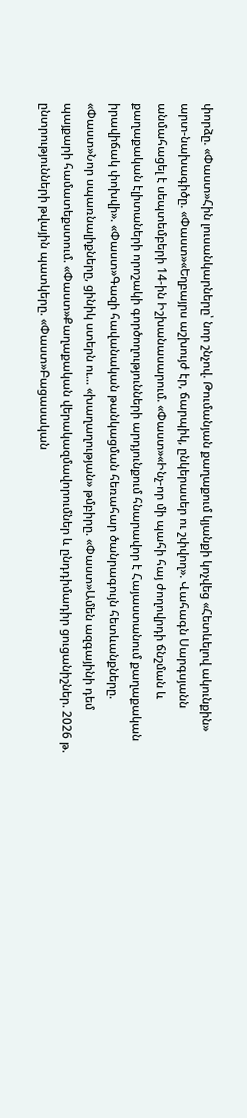փորձը. «Փաստ»Հին լուսանկարները՝ նոր շնչով. Թումանյան քաղաքում կյանքի կոչվեց «Հետևելով ակունքին» արտ-նախագիծը. «Փաստ»«Եղբայրս աշխույժ էր, ճարպիկ, ընկերասեր ու շփվող». Վահագն Սարգսյանն անմահացել է սեպտեմբերի 14-ին Իշխանասարում. «Փաստ»«Ինչ-որ մի պահի հայ ժողովրդի ճնշման և քաղաքական էլիտաների որոշակի գործողությունների արդյունքում հնարավոր է Հայաստանում քաղաքական իրավիճակ փոխվի». «Փաստ»Գազի հավանական թանկացման հեռահար ծանրագույն հետևանքները. «Փաստ»Նոր սպառնալիքները, ցինիկ ստերն ու... «խաղաղության» թմբիրը. «Փաստ»Ամեն ազգայինի դեմ պայքարի համատեքստում. «Փաստ»Քաղաքական վերակազմավորումներ և ընդդիմադիր ցուցանիշներ. 2026 թ. ընտրությունների թվային պատկերը. «Փաստ»Բացասական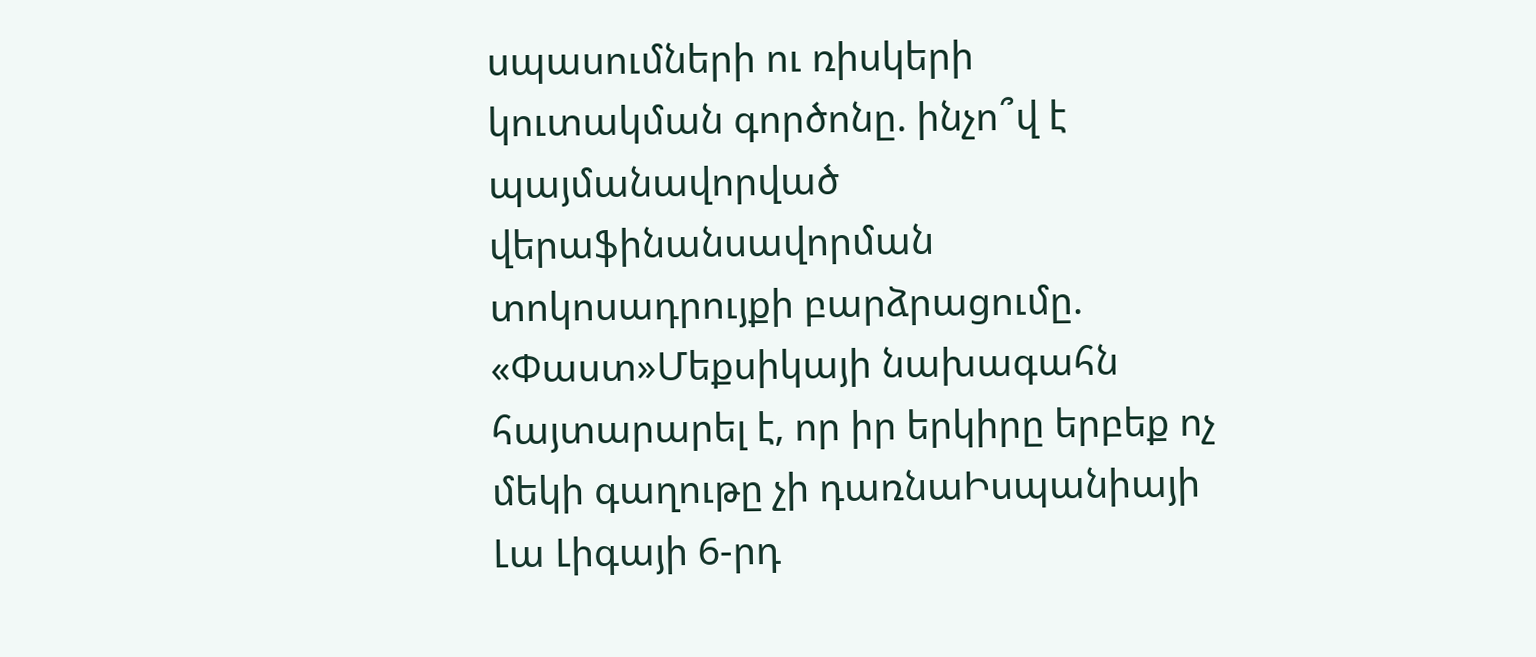սպասումների ու ռիսկերի կուտակման գործոնը. ինչո՞վ է պայմանավորված վերաֆինանսավորման տոկոսադրույքի բարձրացումը. «Փաստ»Մեքսիկայի նախագահն հայտարարել է, որ իր երկիրը երբեք ոչ մեկի գաղութը չի դառնաԻսպանիայի Լա Լիգայի 6-րդ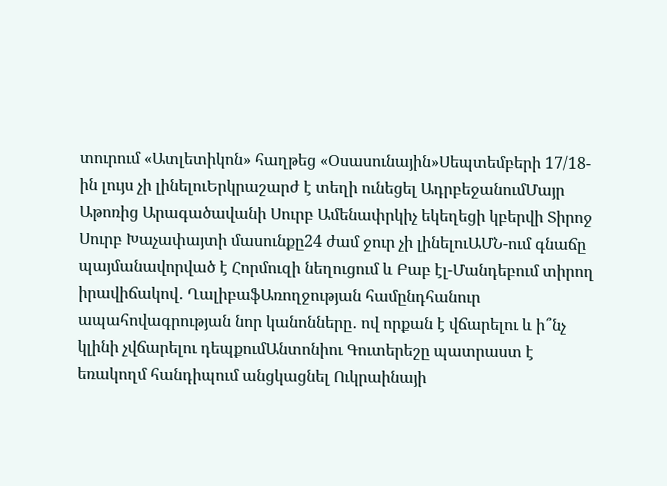տուրում «Ատլետիկոն» հաղթեց «Օսասունային»Սեպտեմբերի 17/18-ին լույս չի լինելուԵրկրաշարժ է տեղի ունեցել ԱդրբեջանումՄայր Աթոռից Արագածավանի Սուրբ Ամենափրկիչ եկեղեցի կբերվի Տիրոջ Սուրբ Խաչափայտի մասունքը24 ժամ ջուր չի լինելուԱՄՆ-ում գնաճը պայմանավորված է Հորմուզի նեղուցում և Բաբ էլ-Մանդեբում տիրող իրավիճակով․ ՂալիբաֆԱռողջության համընդհանուր ապահովագրության նոր կանոնները․ ով որքան է վճարելու և ի՞նչ կլինի չվճարելու դեպքումԱնտոնիու Գուտերեշը պատրաստ է եռակողմ հանդիպում անցկացնել Ուկրաինայի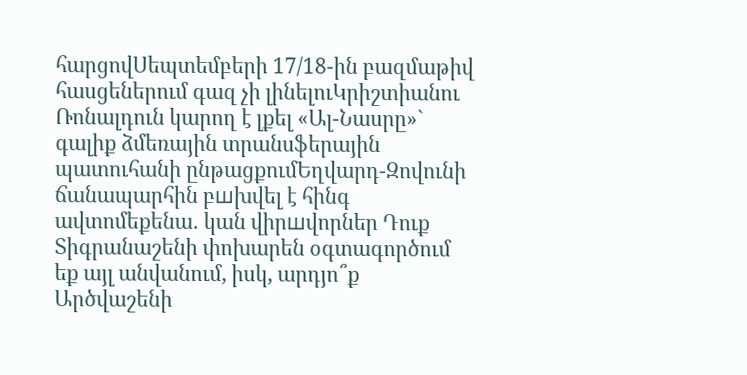հարցովՍեպտեմբերի 17/18-ին բազմաթիվ հասցեներում գազ չի լինելուԿրիշտիանու Ռոնալդուն կարող է լքել «Ալ-Նասրը»` գալիք ձմեռային տրանսֆերային պատուհանի ընթացքումԵղվարդ-Զովունի ճանապարհին բшխվել է հինգ ավտոմեքենա․ կան վիրшվորներ Դուք Տիգրանաշենի փոխարեն օգտագործում եք այլ անվանում, իսկ, արդյո՞ք Արծվաշենի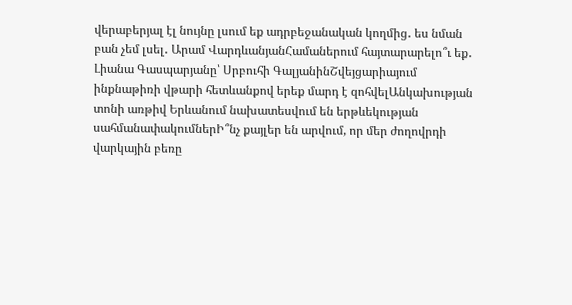վերաբերյալ էլ նույնը լսում եք ադրբեջանական կողմից․ ես նման բան չեմ լսել․ Արամ ՎարդևանյանՀամաներում հայտարարելո՞ւ եք․ Լիանա Գասպարյանը՝ Սրբուհի ԳալյանինՇվեյցարիայում ինքնաթիռի վթարի հետևանքով երեք մարդ է զոհվելԱնկախության տոնի առթիվ Երևանում նախատեսվում են երթևեկության սահմանափակումներԻ՞նչ քայլեր են արվում, որ մեր ժողովրդի վարկային բեռը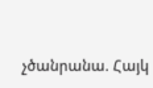չծանրանա. Հայկ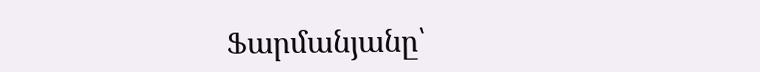Ֆարմանյանը՝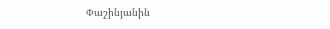Փաշինյանին